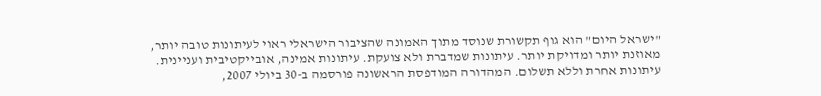"ישראל היום" הוא גוף תקשורת שנוסד מתוך האמונה שהציבור הישראלי ראוי לעיתונות טובה יותר, מאוזנת יותר ומדויקת יותר. עיתונות שמדברת ולא צועקת. עיתונות אמינה, אובייקטיבית ועניינית. עיתונות אחרת וללא תשלום. המהדורה המודפסת הראשונה פורסמה ב-30 ביולי 2007,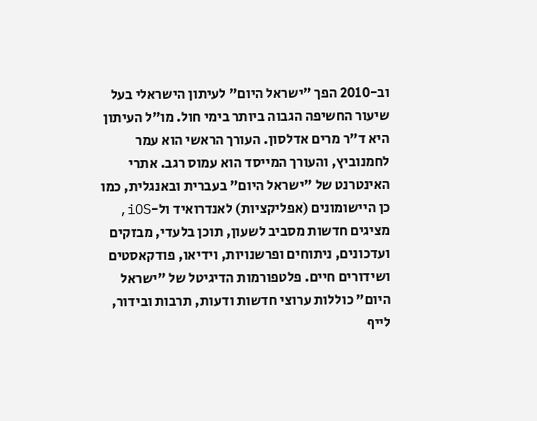וב-2010 הפך "ישראל היום" לעיתון הישראלי בעל שיעור החשיפה הגבוה ביותר בימי חול. מו"ל העיתון היא ד"ר מרים אדלסון. העורך הראשי הוא עמר לחמנוביץ, והעורך המייסד הוא עמוס רגב. אתרי האינטרנט של "ישראל היום" בעברית ובאנגלית, כמו כן היישומונים (אפליקציות) לאנדרואיד ול-iOS, מציגים חדשות מסביב לשעון, תוכן בלעדי, מבזקים ועדכונים, ניתוחים ופרשנויות, וידיאו, פודקאסטים ושידורים חיים. פלטפורמות הדיגיטל של "ישראל היום" כוללות ערוצי חדשות ודעות, תרבות ובידור, לייף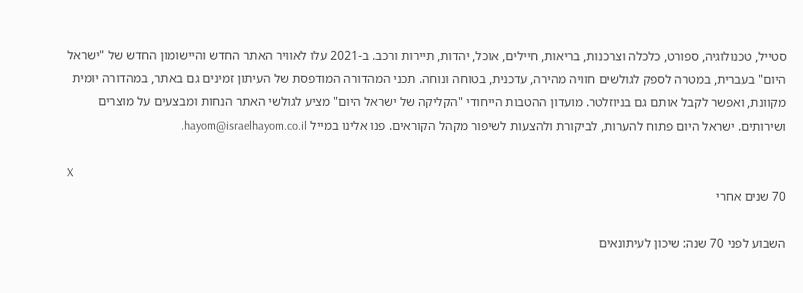סטייל, טכנולוגיה, ספורט, כלכלה וצרכנות, בריאות, חיילים, אוכל, יהדות, תיירות ורכב. ב-2021 עלו לאוויר האתר החדש והיישומון החדש של "ישראל היום" בעברית, במטרה לספק לגולשים חוויה מהירה, עדכנית, בטוחה ונוחה. תכני המהדורה המודפסת של העיתון זמינים גם באתר, במהדורה יומית מקוונת, ואפשר לקבל אותם גם בניוזלטר. מועדון ההטבות הייחודי "הקליקה של ישראל היום" מציע לגולשי האתר הנחות ומבצעים על מוצרים ושירותים. ישראל היום פתוח להערות, לביקורת ולהצעות לשיפור מקהל הקוראים. פנו אלינו במייל hayom@israelhayom.co.il.

X
70 שנים אחרי

השבוע לפני 70 שנה: שיכון לעיתונאים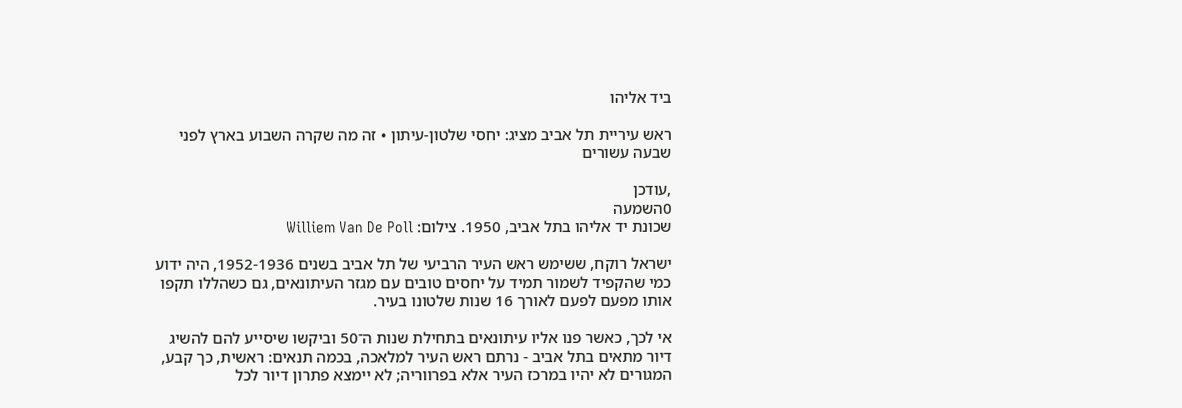ביד אליהו

ראש עיריית תל אביב מציג: יחסי שלטון-עיתון • זה מה שקרה השבוע בארץ לפני שבעה עשורים

,עודכן
0השמעה
שכונת יד אליהו בתל אביב, 1950. צילום: Williem Van De Poll

ישראל רוקח, ששימש ראש העיר הרביעי של תל אביב בשנים 1952-1936, היה ידוע כמי שהקפיד לשמור תמיד על יחסים טובים עם מגזר העיתונאים, גם כשהללו תקפו אותו מפעם לפעם לאורך 16 שנות שלטונו בעיר.

אי לכך, כאשר פנו אליו עיתונאים בתחילת שנות ה־50 וביקשו שיסייע להם להשיג דיור מתאים בתל אביב - נרתם ראש העיר למלאכה, בכמה תנאים: ראשית, כך קבע, המגורים לא יהיו במרכז העיר אלא בפרווריה; לא יימצא פתרון דיור לכל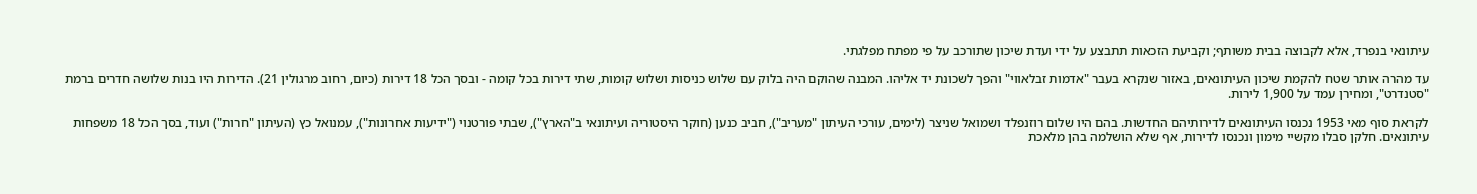עיתונאי בנפרד, אלא לקבוצה בבית משותף; וקביעת הזכאות תתבצע על ידי ועדת שיכון שתורכב על פי מפתח מפלגתי.

עד מהרה אותר שטח להקמת שיכון העיתונאים, באזור שנקרא בעבר "אדמות זבלאווי" והפך לשכונת יד אליהו. המבנה שהוקם היה בלוק עם שלוש כניסות ושלוש קומות, שתי דירות בכל קומה - ובסך הכל 18 דירות (כיום, רחוב מרגולין 21). הדירות היו בנות שלושה חדרים ברמת "סטנדרט", ומחירן עמד על 1,900 לירות.

לקראת סוף מאי 1953 נכנסו העיתונאים לדירותיהם החדשות. בהם היו שלום רוזנפלד ושמואל שניצר (לימים, עורכי העיתון "מעריב"), חביב כנען (חוקר היסטוריה ועיתונאי ב"הארץ"), שבתי פורטנוי ("ידיעות אחרונות"), עמנואל כץ (העיתון "חרות") ועוד, בסך הכל 18 משפחות עיתונאים. חלקן סבלו מקשיי מימון ונכנסו לדירות, אף שלא הושלמה בהן מלאכת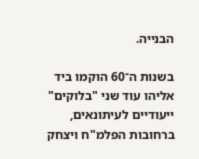הבנייה.

בשנות ה־60 הוקמו ביד אליהו עוד שני "בלוקים" ייעודיים לעיתונאים, ברחובות הפלמ"ח ויצחק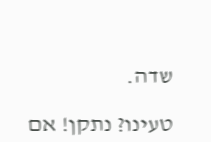שדה.

טעינו? נתקן! אם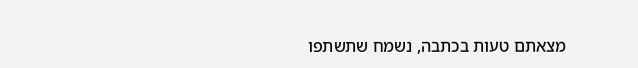מצאתם טעות בכתבה, נשמח שתשתפו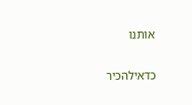אותנו

כדאילהכיר